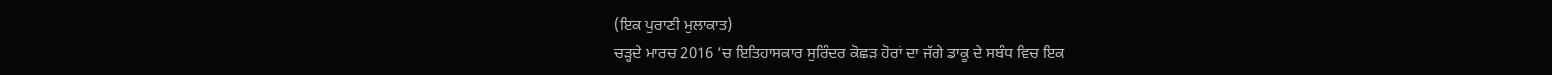(ਇਕ ਪੁਰਾਣੀ ਮੁਲਾਕਾਤ)
ਚੜ੍ਹਦੇ ਮਾਰਚ 2016 ’ਚ ਇਤਿਹਾਸਕਾਰ ਸੁਰਿੰਦਰ ਕੋਛੜ ਹੋਰਾਂ ਦਾ ਜੱਗੇ ਡਾਕੂ ਦੇ ਸਬੰਧ ਵਿਚ ਇਕ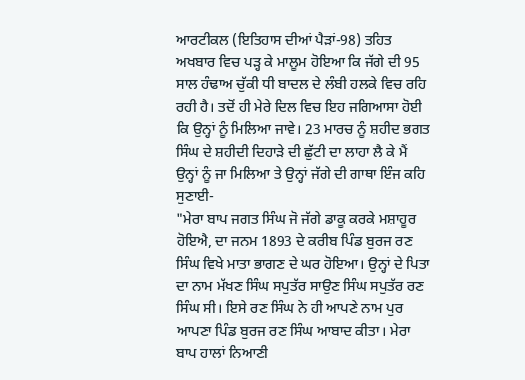ਆਰਟੀਕਲ (ਇਤਿਹਾਸ ਦੀਆਂ ਪੈੜਾਂ-98) ਤਹਿਤ ਅਖਬਾਰ ਵਿਚ ਪੜ੍ਹ ਕੇ ਮਾਲੂਮ ਹੋਇਆ ਕਿ ਜੱਗੇ ਦੀ 95 ਸਾਲ ਹੰਢਾਅ ਚੁੱਕੀ ਧੀ ਬਾਦਲ ਦੇ ਲੰਬੀ ਹਲਕੇ ਵਿਚ ਰਹਿ ਰਹੀ ਹੈ। ਤਦੋਂ ਹੀ ਮੇਰੇ ਦਿਲ ਵਿਚ ਇਹ ਜਗਿਆਸਾ ਹੋਈ ਕਿ ਉਨ੍ਹਾਂ ਨੂੰ ਮਿਲਿਆ ਜਾਵੇ। 23 ਮਾਰਚ ਨੂੰ ਸ਼ਹੀਦ ਭਗਤ ਸਿੰਘ ਦੇ ਸ਼ਹੀਦੀ ਦਿਹਾੜੇ ਦੀ ਛੁੱਟੀ ਦਾ ਲਾਹਾ ਲੈ ਕੇ ਮੈਂ ਉਨ੍ਹਾਂ ਨੂੰ ਜਾ ਮਿਲਿਆ ਤੇ ਉਨ੍ਹਾਂ ਜੱਗੇ ਦੀ ਗਾਥਾ ਇੰਜ ਕਹਿ ਸੁਣਾਈ-
"ਮੇਰਾ ਬਾਪ ਜਗਤ ਸਿੰਘ ਜੋ ਜੱਗੇ ਡਾਕੂ ਕਰਕੇ ਮਸ਼ਾਹੂਰ ਹੋਇਐ, ਦਾ ਜਨਮ 1893 ਦੇ ਕਰੀਬ ਪਿੰਡ ਬੁਰਜ ਰਣ ਸਿੰਘ ਵਿਖੇ ਮਾਤਾ ਭਾਗਣ ਦੇ ਘਰ ਹੋਇਆ। ਉਨ੍ਹਾਂ ਦੇ ਪਿਤਾ ਦਾ ਨਾਮ ਮੱਖਣ ਸਿੰਘ ਸਪੁਤੱਰ ਸਾਉਣ ਸਿੰਘ ਸਪੁਤੱਰ ਰਣ ਸਿੰਘ ਸੀ। ਇਸੇ ਰਣ ਸਿੰਘ ਨੇ ਹੀ ਆਪਣੇ ਨਾਮ ਪੁਰ ਆਪਣਾ ਪਿੰਡ ਬੁਰਜ ਰਣ ਸਿੰਘ ਆਬਾਦ ਕੀਤਾ। ਮੇਰਾ ਬਾਪ ਹਾਲਾਂ ਨਿਆਣੀ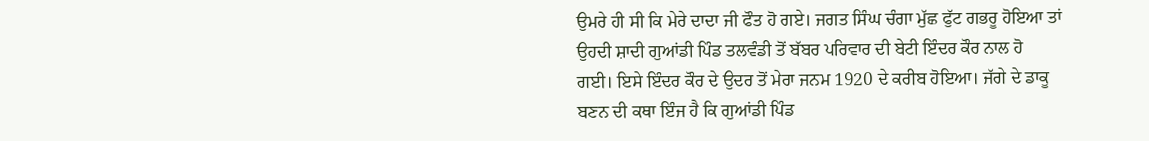ਉਮਰੇ ਹੀ ਸੀ ਕਿ ਮੇਰੇ ਦਾਦਾ ਜੀ ਫੌਤ ਹੋ ਗਏ। ਜਗਤ ਸਿੰਘ ਚੰਗਾ ਮੁੱਛ ਫੁੱਟ ਗਭਰੂ ਹੋਇਆ ਤਾਂ ਉਹਦੀ ਸ਼ਾਦੀ ਗੁਆਂਡੀ ਪਿੰਡ ਤਲਵੰਡੀ ਤੋਂ ਬੱਬਰ ਪਰਿਵਾਰ ਦੀ ਬੇਟੀ ਇੰਦਰ ਕੌਰ ਨਾਲ ਹੋ ਗਈ। ਇਸੇ ਇੰਦਰ ਕੌਰ ਦੇ ਉਦਰ ਤੋਂ ਮੇਰਾ ਜਨਮ 1920 ਦੇ ਕਰੀਬ ਹੋਇਆ। ਜੱਗੇ ਦੇ ਡਾਕੂ ਬਣਨ ਦੀ ਕਥਾ ਇੰਜ ਹੈ ਕਿ ਗੁਆਂਡੀ ਪਿੰਡ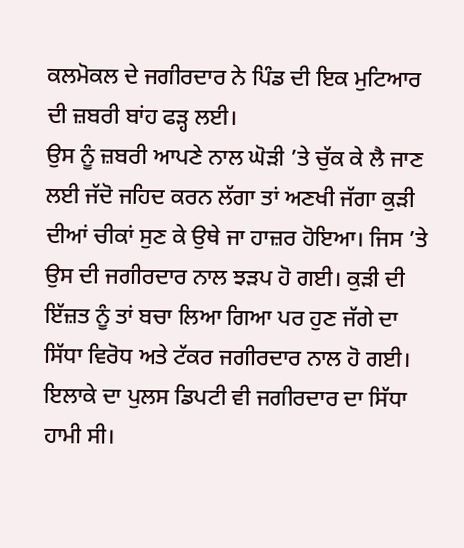ਕਲਮੋਕਲ ਦੇ ਜਗੀਰਦਾਰ ਨੇ ਪਿੰਡ ਦੀ ਇਕ ਮੁਟਿਆਰ ਦੀ ਜ਼ਬਰੀ ਬਾਂਹ ਫੜ੍ਹ ਲਈ।
ਉਸ ਨੂੰ ਜ਼ਬਰੀ ਆਪਣੇ ਨਾਲ ਘੋੜੀ ’ਤੇ ਚੁੱਕ ਕੇ ਲੈ ਜਾਣ ਲਈ ਜੱਦੋ ਜਹਿਦ ਕਰਨ ਲੱਗਾ ਤਾਂ ਅਣਖੀ ਜੱਗਾ ਕੁੜੀ ਦੀਆਂ ਚੀਕਾਂ ਸੁਣ ਕੇ ਉਥੇ ਜਾ ਹਾਜ਼ਰ ਹੋਇਆ। ਜਿਸ ’ਤੇ ਉਸ ਦੀ ਜਗੀਰਦਾਰ ਨਾਲ ਝੜਪ ਹੋ ਗਈ। ਕੁੜੀ ਦੀ ਇੱਜ਼ਤ ਨੂੰ ਤਾਂ ਬਚਾ ਲਿਆ ਗਿਆ ਪਰ ਹੁਣ ਜੱਗੇ ਦਾ ਸਿੱਧਾ ਵਿਰੋਧ ਅਤੇ ਟੱਕਰ ਜਗੀਰਦਾਰ ਨਾਲ ਹੋ ਗਈ। ਇਲਾਕੇ ਦਾ ਪੁਲਸ ਡਿਪਟੀ ਵੀ ਜਗੀਰਦਾਰ ਦਾ ਸਿੱਧਾ ਹਾਮੀ ਸੀ।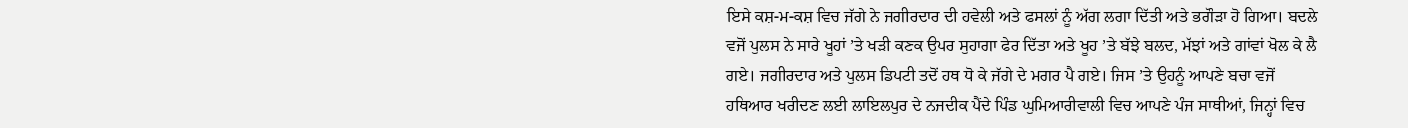ਇਸੇ ਕਸ਼-ਮ-ਕਸ਼ ਵਿਚ ਜੱਗੇ ਨੇ ਜਗੀਰਦਾਰ ਦੀ ਹਵੇਲੀ ਅਤੇ ਫਸਲਾਂ ਨੂੰ ਅੱਗ ਲਗਾ ਦਿੱਤੀ ਅਤੇ ਭਗੌੜਾ ਹੋ ਗਿਆ। ਬਦਲੇ ਵਜੋਂ ਪੁਲਸ ਨੇ ਸਾਰੇ ਖੂਹਾਂ ’ਤੇ ਖੜੀ ਕਣਕ ਉਪਰ ਸੁਹਾਗਾ ਫੇਰ ਦਿੱਤਾ ਅਤੇ ਖੂਹ ’ਤੇ ਬੱਝੇ ਬਲਦ, ਮੱਝਾਂ ਅਤੇ ਗਾਂਵਾਂ ਖੋਲ ਕੇ ਲੈ ਗਏ। ਜਗੀਰਦਾਰ ਅਤੇ ਪੁਲਸ ਡਿਪਟੀ ਤਦੋਂ ਹਥ ਧੋ ਕੇ ਜੱਗੇ ਦੇ ਮਗਰ ਪੈ ਗਏ। ਜਿਸ ’ਤੇ ਉਹਨੂੰ ਆਪਣੇ ਬਚਾ ਵਜੋਂ ਹਥਿਆਰ ਖਰੀਦਣ ਲਈ ਲਾਇਲਪੁਰ ਦੇ ਨਜਦੀਕ ਪੈਂਦੇ ਪਿੰਡ ਘੁਮਿਆਰੀਵਾਲੀ ਵਿਚ ਆਪਣੇ ਪੰਜ ਸਾਥੀਆਂ, ਜਿਨ੍ਹਾਂ ਵਿਚ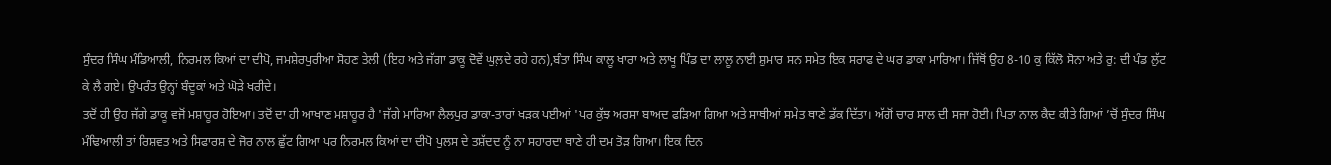ਸੁੰਦਰ ਸਿੰਘ ਮੰਡਿਆਲੀ, ਨਿਰਮਲ ਕਿਆਂ ਦਾ ਦੀਪੋ, ਜਮਸ਼ੇਰਪੁਰੀਆ ਸੋਹਣ ਤੇਲੀ (ਇਹ ਅਤੇ ਜੱਗਾ ਡਾਕੂ ਦੋਵੇਂ ਘੁਲ਼ਦੇ ਰਹੇ ਹਨ),ਬੰਤਾ ਸਿੰਘ ਕਾਲੂ ਖਾਰਾ ਅਤੇ ਲਾਖੂ ਪਿੰਡ ਦਾ ਲਾਲੂ ਨਾਈ ਸ਼ੁਮਾਰ ਸਨ ਸਮੇਤ ਇਕ ਸਰਾਫ ਦੇ ਘਰ ਡਾਕਾ ਮਾਰਿਆ। ਜਿੱਥੋਂ ਉਹ 8-10 ਕੁ ਕਿੱਲੋ ਸੋਨਾ ਅਤੇ ਰੁ: ਦੀ ਪੰਡ ਲੁੱਟ ਕੇ ਲੈ ਗਏ। ਉਪਰੰਤ ਉਨ੍ਹਾਂ ਬੰਦੂਕਾਂ ਅਤੇ ਘੋੜੇ ਖਰੀਦੇ।
ਤਦੋਂ ਹੀ ਉਹ ਜੱਗੇ ਡਾਕੂ ਵਜੋਂ ਮਸ਼ਾਹੂਰ ਹੋਇਆ। ਤਦੋਂ ਦਾ ਹੀ ਆਖਾਣ ਮਸ਼ਾਹੂਰ ਹੈ 'ਜੱਗੇ ਮਾਰਿਆ ਲੈਲਪੁਰ ਡਾਕਾ-ਤਾਰਾਂ ਖੜਕ ਪਈਆਂ 'ਪਰ ਕੁੱਝ ਅਰਸਾ ਬਾਅਦ ਫੜਿਆ ਗਿਆ ਅਤੇ ਸਾਥੀਆਂ ਸਮੇਤ ਥਾਣੇ ਡੱਕ ਦਿੱਤਾ। ਅੱਗੋਂ ਚਾਰ ਸਾਲ ਦੀ ਸਜਾ ਹੋਈ। ਪਿਤਾ ਨਾਲ ਕੈਦ ਕੀਤੇ ਗਿਆਂ ’ਚੋਂ ਸੁੰਦਰ ਸਿੰਘ ਮੰਢਿਆਲੀ ਤਾਂ ਰਿਸ਼ਵਤ ਅਤੇ ਸਿਫਾਰਸ਼ ਦੇ ਜੋਰ ਨਾਲ ਛੁੱਟ ਗਿਆ ਪਰ ਨਿਰਮਲ ਕਿਆਂ ਦਾ ਦੀਪੋ ਪੁਲਸ ਦੇ ਤਸ਼ੱਦਦ ਨੂੰ ਨਾ ਸਹਾਰਦਾ ਥਾਣੇ ਹੀ ਦਮ ਤੋੜ ਗਿਆ। ਇਕ ਦਿਨ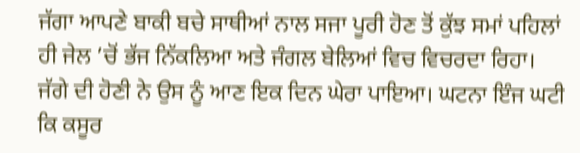ਜੱਗਾ ਆਪਣੇ ਬਾਕੀ ਬਚੇ ਸਾਥੀਆਂ ਨਾਲ ਸਜਾ ਪੂਰੀ ਹੋਣ ਤੋਂ ਕੁੱਝ ਸਮਾਂ ਪਹਿਲਾਂ ਹੀ ਜੇਲ ’ਚੋਂ ਭੱਜ ਨਿੱਕਲਿਆ ਅਤੇ ਜੰਗਲ ਬੇਲਿਆਂ ਵਿਚ ਵਿਚਰਦਾ ਰਿਹਾ।
ਜੱਗੇ ਦੀ ਹੋਣੀ ਨੇ ਉਸ ਨੂੰ ਆਣ ਇਕ ਦਿਨ ਘੇਰਾ ਪਾਇਆ। ਘਟਨਾ ਇੰਜ ਘਟੀ ਕਿ ਕਸੂਰ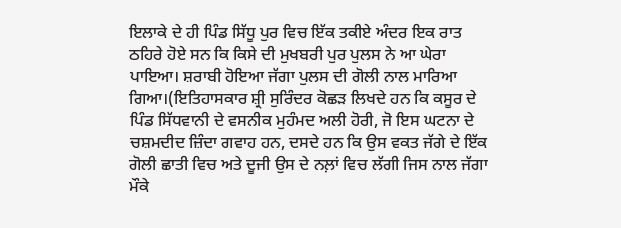ਇਲਾਕੇ ਦੇ ਹੀ ਪਿੰਡ ਸਿੱਧੂ ਪੁਰ ਵਿਚ ਇੱਕ ਤਕੀਏ ਅੰਦਰ ਇਕ ਰਾਤ ਠਹਿਰੇ ਹੋਏ ਸਨ ਕਿ ਕਿਸੇ ਦੀ ਮੁਖਬਰੀ ਪੁਰ ਪੁਲਸ ਨੇ ਆ ਘੇਰਾ ਪਾਇਆ। ਸ਼ਰਾਬੀ ਹੋਇਆ ਜੱਗਾ ਪੁਲਸ ਦੀ ਗੋਲੀ ਨਾਲ ਮਾਰਿਆ ਗਿਆ।(ਇਤਿਹਾਸਕਾਰ ਸ਼੍ਰੀ ਸੁਰਿੰਦਰ ਕੋਛੜ ਲਿਖਦੇ ਹਨ ਕਿ ਕਸੂਰ ਦੇ ਪਿੰਡ ਸਿੱਧਵਾਨੀ ਦੇ ਵਸਨੀਕ ਮੁਹੰਮਦ ਅਲੀ ਹੋਰੀ, ਜੋ ਇਸ ਘਟਨਾ ਦੇ ਚਸ਼ਮਦੀਦ ਜ਼ਿੰਦਾ ਗਵਾਹ ਹਨ, ਦਸਦੇ ਹਨ ਕਿ ਉਸ ਵਕਤ ਜੱਗੇ ਦੇ ਇੱਕ ਗੋਲੀ ਛਾਤੀ ਵਿਚ ਅਤੇ ਦੂਜੀ ਉਸ ਦੇ ਨਲ਼ਾਂ ਵਿਚ ਲੱਗੀ ਜਿਸ ਨਾਲ ਜੱਗਾ ਮੌਕੇ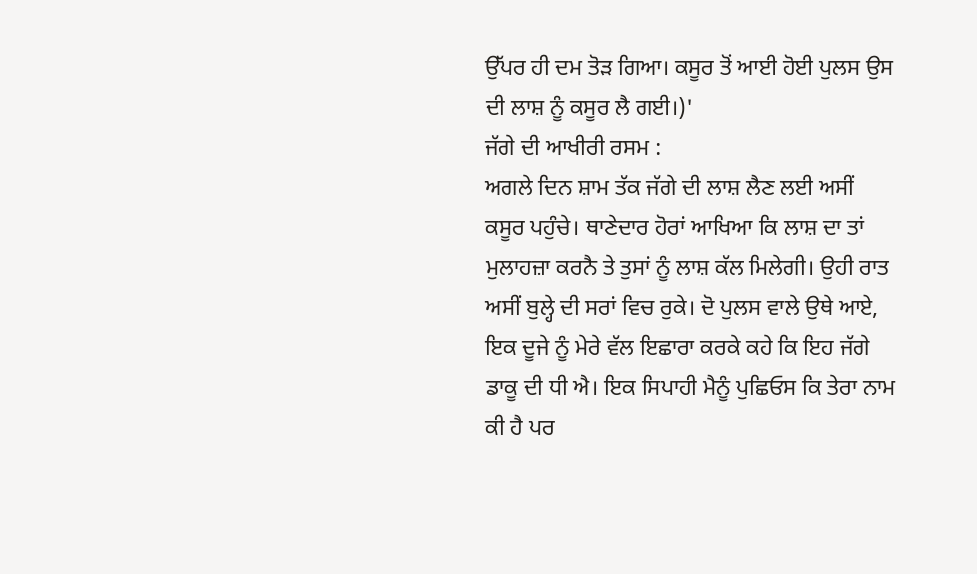ਉੱਪਰ ਹੀ ਦਮ ਤੋੜ ਗਿਆ। ਕਸੂਰ ਤੋਂ ਆਈ ਹੋਈ ਪੁਲਸ ਉਸ ਦੀ ਲਾਸ਼ ਨੂੰ ਕਸੂਰ ਲੈ ਗਈ।)'
ਜੱਗੇ ਦੀ ਆਖੀਰੀ ਰਸਮ :
ਅਗਲੇ ਦਿਨ ਸ਼ਾਮ ਤੱਕ ਜੱਗੇ ਦੀ ਲਾਸ਼ ਲੈਣ ਲਈ ਅਸੀਂ ਕਸੂਰ ਪਹੁੰਚੇ। ਥਾਣੇਦਾਰ ਹੋਰਾਂ ਆਖਿਆ ਕਿ ਲਾਸ਼ ਦਾ ਤਾਂ ਮੁਲਾਹਜ਼ਾ ਕਰਨੈ ਤੇ ਤੁਸਾਂ ਨੂੰ ਲਾਸ਼ ਕੱਲ ਮਿਲੇਗੀ। ਉਹੀ ਰਾਤ ਅਸੀਂ ਬੁਲ੍ਹੇ ਦੀ ਸਰਾਂ ਵਿਚ ਰੁਕੇ। ਦੋ ਪੁਲਸ ਵਾਲੇ ਉਥੇ ਆਏ, ਇਕ ਦੂਜੇ ਨੂੰ ਮੇਰੇ ਵੱਲ ਇਛਾਰਾ ਕਰਕੇ ਕਹੇ ਕਿ ਇਹ ਜੱਗੇ ਡਾਕੂ ਦੀ ਧੀ ਐ। ਇਕ ਸਿਪਾਹੀ ਮੈਨੂੰ ਪੁਛਿਓਸ ਕਿ ਤੇਰਾ ਨਾਮ ਕੀ ਹੈ ਪਰ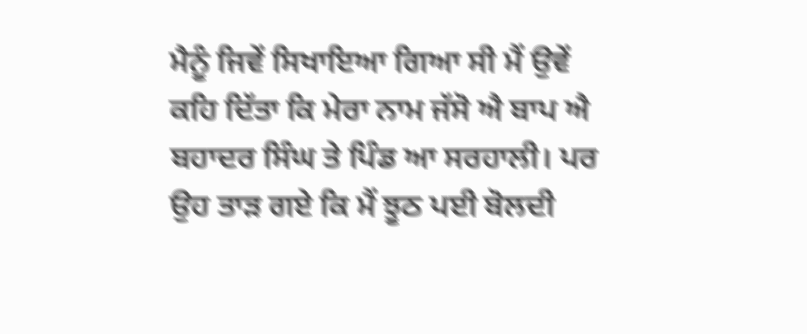ਮੈਨੂੰ ਜਿਵੇਂ ਸਿਖਾਇਆ ਗਿਆ ਸੀ ਮੈਂ ਉਵੇਂ ਕਹਿ ਦਿੱਤਾ ਕਿ ਮੇਰਾ ਨਾਮ ਜੱਸੋ ਐ ਬਾਪ ਐ ਬਹਾਦਰ ਸਿੰਘ ਤੇ ਪਿੰਡ ਆ ਸਰਹਾਲੀ। ਪਰ ਉਹ ਤਾੜ ਗਏ ਕਿ ਮੈਂ ਝੂਠ ਪਈ ਬੋਲਦੀ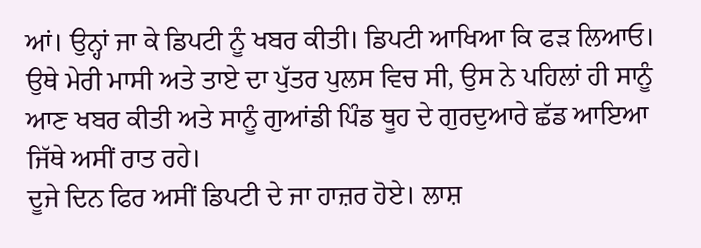ਆਂ। ਉਨ੍ਹਾਂ ਜਾ ਕੇ ਡਿਪਟੀ ਨੂੰ ਖਬਰ ਕੀਤੀ। ਡਿਪਟੀ ਆਖਿਆ ਕਿ ਫੜ ਲਿਆਓ। ਉਥੇ ਮੇਰੀ ਮਾਸੀ ਅਤੇ ਤਾਏ ਦਾ ਪੁੱਤਰ ਪੁਲਸ ਵਿਚ ਸੀ, ਉਸ ਨੇ ਪਹਿਲਾਂ ਹੀ ਸਾਨੂੰ ਆਣ ਖਬਰ ਕੀਤੀ ਅਤੇ ਸਾਨੂੰ ਗੁਆਂਡੀ ਪਿੰਡ ਥੂਹ ਦੇ ਗੁਰਦੁਆਰੇ ਛੱਡ ਆਇਆ ਜਿੱਥੇ ਅਸੀਂ ਰਾਤ ਰਹੇ।
ਦੂਜੇ ਦਿਨ ਫਿਰ ਅਸੀਂ ਡਿਪਟੀ ਦੇ ਜਾ ਹਾਜ਼ਰ ਹੋਏ। ਲਾਸ਼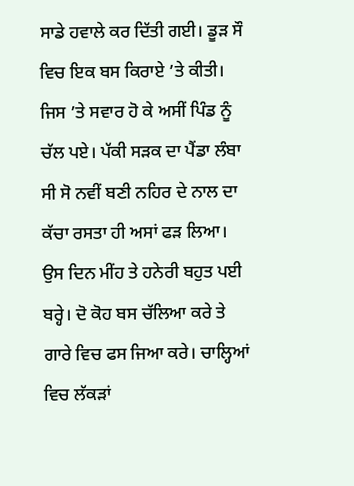ਸਾਡੇ ਹਵਾਲੇ ਕਰ ਦਿੱਤੀ ਗਈ। ਡੂੜ ਸੌ ਵਿਚ ਇਕ ਬਸ ਕਿਰਾਏ ’ਤੇ ਕੀਤੀ। ਜਿਸ ’ਤੇ ਸਵਾਰ ਹੋ ਕੇ ਅਸੀਂ ਪਿੰਡ ਨੂੰ ਚੱਲ ਪਏ। ਪੱਕੀ ਸੜਕ ਦਾ ਪੈਂਡਾ ਲੰਬਾ ਸੀ ਸੋ ਨਵੀਂ ਬਣੀ ਨਹਿਰ ਦੇ ਨਾਲ ਦਾ ਕੱਚਾ ਰਸਤਾ ਹੀ ਅਸਾਂ ਫੜ ਲਿਆ। ਉਸ ਦਿਨ ਮੀਂਹ ਤੇ ਹਨੇਰੀ ਬਹੁਤ ਪਈ ਬਰ੍ਹੇ। ਦੋ ਕੋਹ ਬਸ ਚੱਲਿਆ ਕਰੇ ਤੇ ਗਾਰੇ ਵਿਚ ਫਸ ਜਿਆ ਕਰੇ। ਚਾਲ੍ਹਿਆਂ ਵਿਚ ਲੱਕੜਾਂ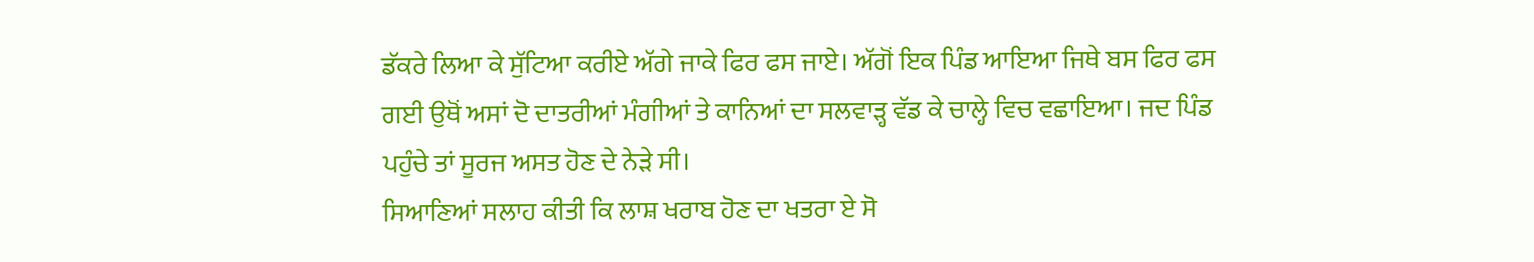ਡੱਕਰੇ ਲਿਆ ਕੇ ਸੁੱਟਿਆ ਕਰੀਏ ਅੱਗੇ ਜਾਕੇ ਫਿਰ ਫਸ ਜਾਏ। ਅੱਗੋਂ ਇਕ ਪਿੰਡ ਆਇਆ ਜਿਥੇ ਬਸ ਫਿਰ ਫਸ ਗਈ ਉਥੋਂ ਅਸਾਂ ਦੋ ਦਾਤਰੀਆਂ ਮੰਗੀਆਂ ਤੇ ਕਾਨਿਆਂ ਦਾ ਸਲਵਾੜ੍ਹ ਵੱਡ ਕੇ ਚਾਲ੍ਹੇ ਵਿਚ ਵਛਾਇਆ। ਜਦ ਪਿੰਡ ਪਹੁੰਚੇ ਤਾਂ ਸੂਰਜ ਅਸਤ ਹੋਣ ਦੇ ਨੇੜੇ ਸੀ।
ਸਿਆਣਿਆਂ ਸਲਾਹ ਕੀਤੀ ਕਿ ਲਾਸ਼ ਖਰਾਬ ਹੋਣ ਦਾ ਖਤਰਾ ਏ ਸੋ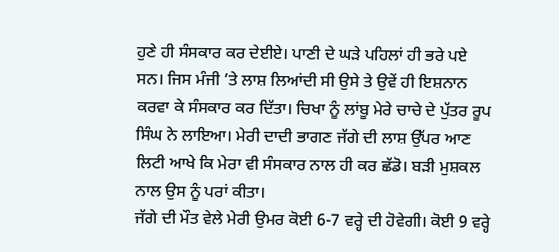ਹੁਣੇ ਹੀ ਸੰਸਕਾਰ ਕਰ ਦੇਈਏ। ਪਾਣੀ ਦੇ ਘੜੇ ਪਹਿਲਾਂ ਹੀ ਭਰੇ ਪਏ ਸਨ। ਜਿਸ ਮੰਜੀ ’ਤੇ ਲਾਸ਼ ਲਿਆਂਦੀ ਸੀ ਉਸੇ ਤੇ ਉਵੇਂ ਹੀ ਇਸ਼ਨਾਨ ਕਰਵਾ ਕੇ ਸੰਸਕਾਰ ਕਰ ਦਿੱਤਾ। ਚਿਖਾ ਨੂੰ ਲਾਂਬੂ ਮੇਰੇ ਚਾਚੇ ਦੇ ਪੁੱਤਰ ਰੂਪ ਸਿੰਘ ਨੇ ਲਾਇਆ। ਮੇਰੀ ਦਾਦੀ ਭਾਗਣ ਜੱਗੇ ਦੀ ਲਾਸ਼ ਉੱਪਰ ਆਣ ਲਿਟੀ ਆਖੇ ਕਿ ਮੇਰਾ ਵੀ ਸੰਸਕਾਰ ਨਾਲ ਹੀ ਕਰ ਛੱਡੋ। ਬੜੀ ਮੁਸ਼ਕਲ ਨਾਲ ਉਸ ਨੂੰ ਪਰਾਂ ਕੀਤਾ।
ਜੱਗੇ ਦੀ ਮੌਤ ਵੇਲੇ ਮੇਰੀ ਉਮਰ ਕੋਈ 6-7 ਵਰ੍ਹੇ ਦੀ ਹੋਵੇਗੀ। ਕੋਈ 9 ਵਰ੍ਹੇ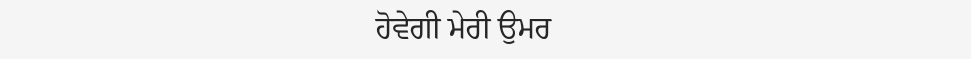ਹੋਵੇਗੀ ਮੇਰੀ ਉਮਰ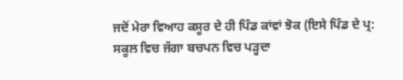ਜਦੋਂ ਮੇਰਾ ਵਿਆਹ ਕਸੂਰ ਦੇ ਹੀ ਪਿੰਡ ਕਾਂਵਾਂ ਝੋਕ (ਇਸੇ ਪਿੰਡ ਦੇ ਪ੍ਰ: ਸਕੂਲ ਵਿਚ ਜੱਗਾ ਬਚਪਨ ਵਿਚ ਪੜ੍ਹਦਾ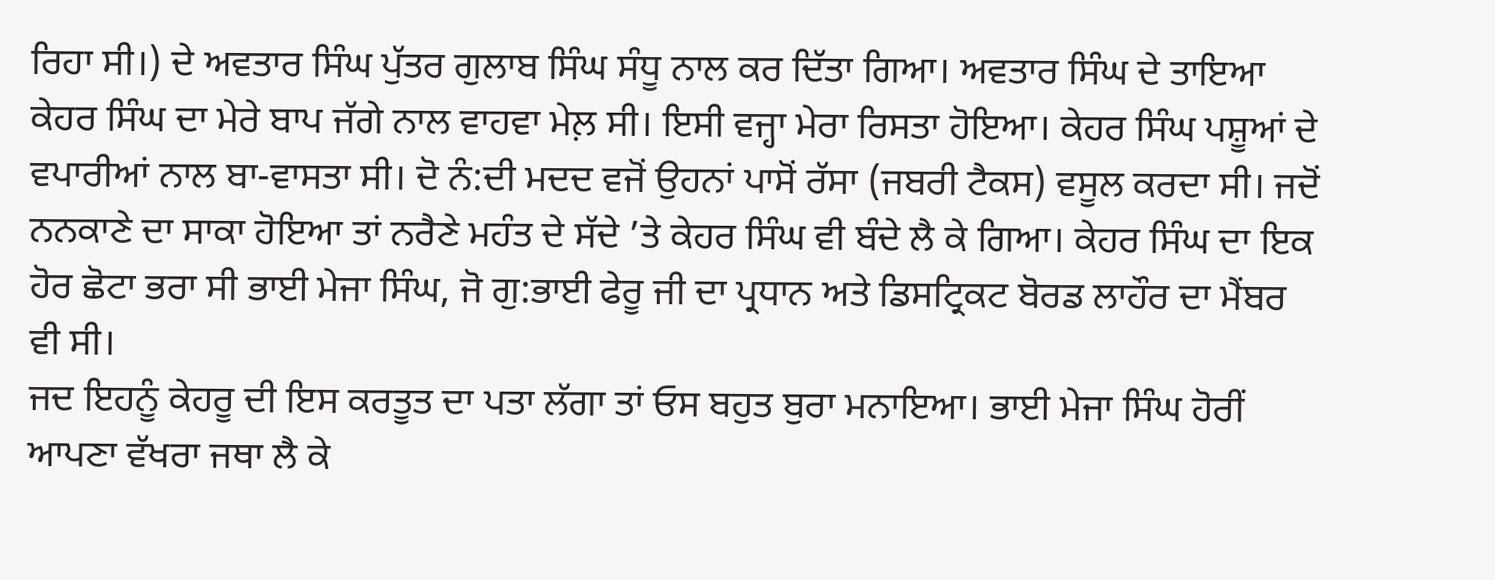ਰਿਹਾ ਸੀ।) ਦੇ ਅਵਤਾਰ ਸਿੰਘ ਪੁੱਤਰ ਗੁਲਾਬ ਸਿੰਘ ਸੰਧੂ ਨਾਲ ਕਰ ਦਿੱਤਾ ਗਿਆ। ਅਵਤਾਰ ਸਿੰਘ ਦੇ ਤਾਇਆ ਕੇਹਰ ਸਿੰਘ ਦਾ ਮੇਰੇ ਬਾਪ ਜੱਗੇ ਨਾਲ ਵਾਹਵਾ ਮੇਲ਼ ਸੀ। ਇਸੀ ਵਜ੍ਹਾ ਮੇਰਾ ਰਿਸਤਾ ਹੋਇਆ। ਕੇਹਰ ਸਿੰਘ ਪਸ਼ੂਆਂ ਦੇ ਵਪਾਰੀਆਂ ਨਾਲ ਬਾ-ਵਾਸਤਾ ਸੀ। ਦੋ ਨੰ:ਦੀ ਮਦਦ ਵਜੋਂ ਉਹਨਾਂ ਪਾਸੋਂ ਰੱਸਾ (ਜਬਰੀ ਟੈਕਸ) ਵਸੂਲ ਕਰਦਾ ਸੀ। ਜਦੋਂ ਨਨਕਾਣੇ ਦਾ ਸਾਕਾ ਹੋਇਆ ਤਾਂ ਨਰੈਣੇ ਮਹੰਤ ਦੇ ਸੱਦੇ ’ਤੇ ਕੇਹਰ ਸਿੰਘ ਵੀ ਬੰਦੇ ਲੈ ਕੇ ਗਿਆ। ਕੇਹਰ ਸਿੰਘ ਦਾ ਇਕ ਹੋਰ ਛੋਟਾ ਭਰਾ ਸੀ ਭਾਈ ਮੇਜਾ ਸਿੰਘ, ਜੋ ਗੁ:ਭਾਈ ਫੇਰੂ ਜੀ ਦਾ ਪ੍ਰਧਾਨ ਅਤੇ ਡਿਸਟ੍ਰਿਕਟ ਬੋਰਡ ਲਾਹੌਰ ਦਾ ਮੈਂਬਰ ਵੀ ਸੀ।
ਜਦ ਇਹਨੂੰ ਕੇਹਰੂ ਦੀ ਇਸ ਕਰਤੂਤ ਦਾ ਪਤਾ ਲੱਗਾ ਤਾਂ ਓਸ ਬਹੁਤ ਬੁਰਾ ਮਨਾਇਆ। ਭਾਈ ਮੇਜਾ ਸਿੰਘ ਹੋਰੀਂ ਆਪਣਾ ਵੱਖਰਾ ਜਥਾ ਲੈ ਕੇ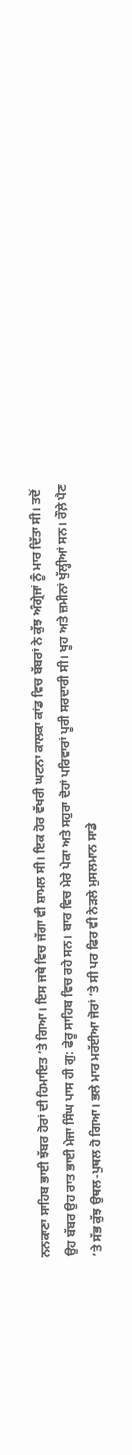ਨਨਕਾਣਾ ਸਾਹਿਬ ਭਾਈ ਝੱਬਰ ਹੋਰਾਂ ਦੀ ਹਿਮਾਇਤ ’ਤੇ ਗਿਆ। ਇਸ ਜਥੇ ਵਿਚ ਜੱਗਾ ਵੀ ਸ਼ਾਮਲ ਸੀ। ਇਕ ਹੋਰ ਵੱਖਰੀ ਘਟਨਾ ਕਾਲਕਾ ਕਾਂਡ ਵਿਚ ਬੱਬਰਾਂ ਨੇ ਕੁੱਝ ਅੰਗ੍ਰੇਜਾਂ ਨੂੰ ਮਾਰ ਦਿੱਤਾ ਸੀ। ਤਦੋਂ ਉਹ ਬੱਬਰ ਉਹ ਰਾਤ ਭਾਈ ਮੇਜਾ ਸਿੰਘ ਪਾਸ ਹੀ ਗੁ: ਫੇਰੂ ਸਾਹਿਬ ਵਿਚ ਰਹੇ ਸਨ। ਬਾਰ ਵਿਚ ਮੇਰੇ ਪੇਕਾ ਅਤੇ ਸਹੁਰਾ ਦੋਹਾਂ ਪਰਿਵਾਰਾਂ ਪੂਰੀ ਸਰਦਾਰੀ ਸੀ। ਖੂਹ ਅਤੇ ਜ਼ਮੀਨਾਂ ਖੁੱਲ੍ਹੀਆਂ ਸਨ। ਰੌਲ਼ੇ ਪੈਣ ’ਤੇ ਸੱਭ ਕੁੱਝ ਉਥਲ-ਪੁਥਲ ਹੋ ਗਿਆ। ਭਲੇ ਮਾਰ ਮਰੱਈਆ ਜੋਰਾਂ ’ਤੇ ਸੀ ਪਰ ਫਿਰ ਵੀ ਨੇੜਲੇ ਮੁਸਲਮਾਨ ਸਾਡੇ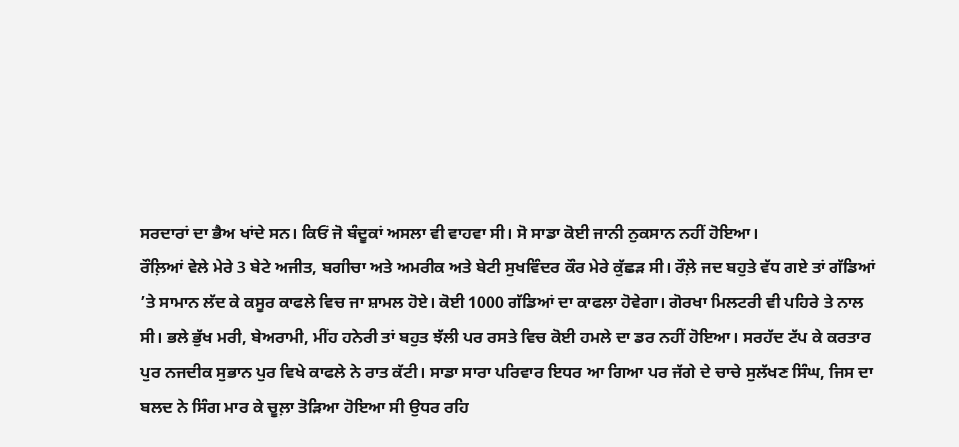ਸਰਦਾਰਾਂ ਦਾ ਭੈਅ ਖਾਂਦੇ ਸਨ। ਕਿਓਂ ਜੋ ਬੰਦੂਕਾਂ ਅਸਲਾ ਵੀ ਵਾਹਵਾ ਸੀ। ਸੋ ਸਾਡਾ ਕੋਈ ਜਾਨੀ ਨੁਕਸਾਨ ਨਹੀਂ ਹੋਇਆ।
ਰੌਲ਼ਿਆਂ ਵੇਲੇ ਮੇਰੇ 3 ਬੇਟੇ ਅਜੀਤ, ਬਗੀਚਾ ਅਤੇ ਅਮਰੀਕ ਅਤੇ ਬੇਟੀ ਸੁਖਵਿੰਦਰ ਕੌਰ ਮੇਰੇ ਕੁੱਛੜ ਸੀ। ਰੌਲ਼ੇ ਜਦ ਬਹੁਤੇ ਵੱਧ ਗਏ ਤਾਂ ਗੱਡਿਆਂ ’ਤੇ ਸਾਮਾਨ ਲੱਦ ਕੇ ਕਸੂਰ ਕਾਫਲੇ ਵਿਚ ਜਾ ਸ਼ਾਮਲ ਹੋਏ। ਕੋਈ 1000 ਗੱਡਿਆਂ ਦਾ ਕਾਫਲਾ ਹੋਵੇਗਾ। ਗੋਰਖਾ ਮਿਲਟਰੀ ਵੀ ਪਹਿਰੇ ਤੇ ਨਾਲ ਸੀ। ਭਲੇ ਭੁੱਖ ਮਰੀ, ਬੇਅਰਾਮੀ, ਮੀਂਹ ਹਨੇਰੀ ਤਾਂ ਬਹੁਤ ਝੱਲੀ ਪਰ ਰਸਤੇ ਵਿਚ ਕੋਈ ਹਮਲੇ ਦਾ ਡਰ ਨਹੀਂ ਹੋਇਆ। ਸਰਹੱਦ ਟੱਪ ਕੇ ਕਰਤਾਰ ਪੁਰ ਨਜਦੀਕ ਸੁਭਾਨ ਪੁਰ ਵਿਖੇ ਕਾਫਲੇ ਨੇ ਰਾਤ ਕੱਟੀ। ਸਾਡਾ ਸਾਰਾ ਪਰਿਵਾਰ ਇਧਰ ਆ ਗਿਆ ਪਰ ਜੱਗੇ ਦੇ ਚਾਚੇ ਸੁਲੱਖਣ ਸਿੰਘ, ਜਿਸ ਦਾ ਬਲਦ ਨੇ ਸਿੰਗ ਮਾਰ ਕੇ ਚੂਲ਼ਾ ਤੋੜਿਆ ਹੋਇਆ ਸੀ ਉਧਰ ਰਹਿ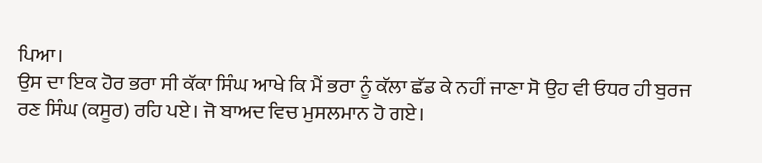ਪਿਆ।
ਉਸ ਦਾ ਇਕ ਹੋਰ ਭਰਾ ਸੀ ਕੱਕਾ ਸਿੰਘ ਆਖੇ ਕਿ ਮੈਂ ਭਰਾ ਨੂੰ ਕੱਲਾ ਛੱਡ ਕੇ ਨਹੀਂ ਜਾਣਾ ਸੋ ਉਹ ਵੀ ਓਧਰ ਹੀ ਬੁਰਜ ਰਣ ਸਿੰਘ (ਕਸੂਰ) ਰਹਿ ਪਏ। ਜੋ ਬਾਅਦ ਵਿਚ ਮੁਸਲਮਾਨ ਹੋ ਗਏ।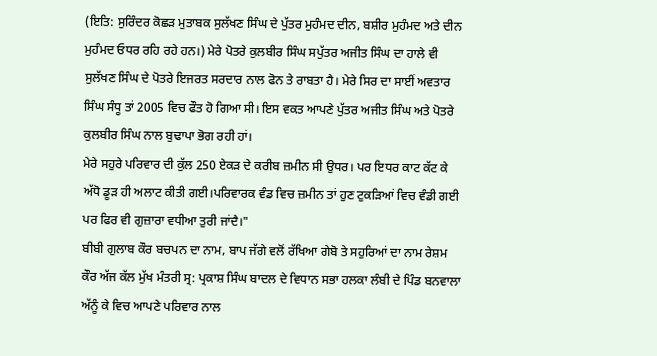(ਇਤਿ: ਸੁਰਿੰਦਰ ਕੋਛੜ ਮੁਤਾਬਕ ਸੁਲੱਖਣ ਸਿੰਘ ਦੇ ਪੁੱਤਰ ਮੁਹੰਮਦ ਦੀਨ, ਬਸ਼ੀਰ ਮੁਹੰਮਦ ਅਤੇ ਦੀਨ ਮੁਹੰਮਦ ਓਧਰ ਰਹਿ ਰਹੇ ਹਨ।) ਮੇਰੇ ਪੋਤਰੇ ਕੁਲਬੀਰ ਸਿੰਘ ਸਪੁੱਤਰ ਅਜੀਤ ਸਿੰਘ ਦਾ ਹਾਲੇ ਵੀ ਸੁਲੱਖਣ ਸਿੰਘ ਦੇ ਪੋਤਰੇ ਇਜਰਤ ਸਰਦਾਰ ਨਾਲ ਫੋਨ ਤੇ ਰਾਬਤਾ ਹੈ। ਮੇਰੇ ਸਿਰ ਦਾ ਸਾਈਂ ਅਵਤਾਰ ਸਿੰਘ ਸੰਧੂ ਤਾਂ 2005 ਵਿਚ ਫੌਤ ਹੋ ਗਿਆ ਸੀ। ਇਸ ਵਕਤ ਆਪਣੇ ਪੁੱਤਰ ਅਜੀਤ ਸਿੰਘ ਅਤੇ ਪੋਤਰੇ ਕੁਲਬੀਰ ਸਿੰਘ ਨਾਲ ਬੁਢਾਪਾ ਭੋਗ ਰਹੀ ਹਾਂ।
ਮੇਰੇ ਸਹੁਰੇ ਪਰਿਵਾਰ ਦੀ ਕੁੱਲ 250 ਏਕੜ ਦੇ ਕਰੀਬ ਜ਼ਮੀਨ ਸੀ ਉਧਰ। ਪਰ ਇਧਰ ਕਾਟ ਕੱਟ ਕੇ ਅੱਧੋ ਡੂੜ ਹੀ ਅਲਾਟ ਕੀਤੀ ਗਈ।ਪਰਿਵਾਰਕ ਵੰਡ ਵਿਚ ਜ਼ਮੀਨ ਤਾਂ ਹੁਣ ਟੁਕੜਿਆਂ ਵਿਚ ਵੰਡੀ ਗਈ ਪਰ ਫਿਰ ਵੀ ਗੁਜ਼ਾਰਾ ਵਧੀਆ ਤੁਰੀ ਜਾਂਦੈ।"
ਬੀਬੀ ਗੁਲਾਬ ਕੌਰ ਬਚਪਨ ਦਾ ਨਾਮ, ਬਾਪ ਜੱਗੇ ਵਲੋਂ ਰੱਖਿਆ ਗੇਬੋ ਤੇ ਸਹੁਰਿਆਂ ਦਾ ਨਾਮ ਰੇਸ਼ਮ ਕੌਰ ਅੱਜ ਕੱਲ ਮੁੱਖ ਮੰਤਰੀ ਸ੍ਰ: ਪ੍ਰਕਾਸ਼ ਸਿੰਘ ਬਾਦਲ ਦੇ ਵਿਧਾਨ ਸਭਾ ਹਲਕਾ ਲੰਬੀ ਦੇ ਪਿੰਡ ਬਨਵਾਲਾ ਅੱਨੂੰ ਕੇ ਵਿਚ ਆਪਣੇ ਪਰਿਵਾਰ ਨਾਲ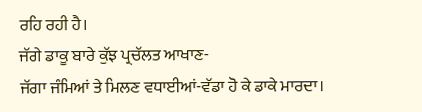ਰਹਿ ਰਹੀ ਹੈ।
ਜੱਗੇ ਡਾਕੂ ਬਾਰੇ ਕੁੱਝ ਪ੍ਰਚੱਲਤ ਆਖਾਣ-
ਜੱਗਾ ਜੰਮਿਆਂ ਤੇ ਮਿਲਣ ਵਧਾਈਆਂ-ਵੱਡਾ ਹੋ ਕੇ ਡਾਕੇ ਮਾਰਦਾ।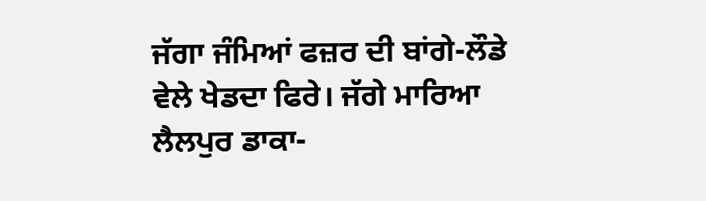ਜੱਗਾ ਜੰਮਿਆਂ ਫਜ਼ਰ ਦੀ ਬਾਂਗੇ-ਲੌਡੇ ਵੇਲੇ ਖੇਡਦਾ ਫਿਰੇ। ਜੱਗੇ ਮਾਰਿਆ ਲੈਲਪੁਰ ਡਾਕਾ-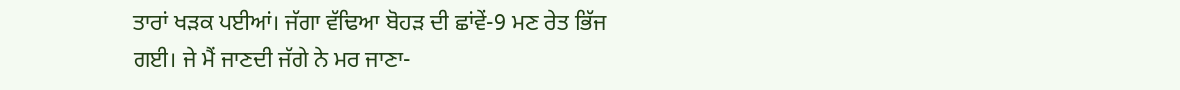ਤਾਰਾਂ ਖੜਕ ਪਈਆਂ। ਜੱਗਾ ਵੱਢਿਆ ਬੋਹੜ ਦੀ ਛਾਂਵੇਂ-9 ਮਣ ਰੇਤ ਭਿੱਜ ਗਈ। ਜੇ ਮੈਂ ਜਾਣਦੀ ਜੱਗੇ ਨੇ ਮਰ ਜਾਣਾ-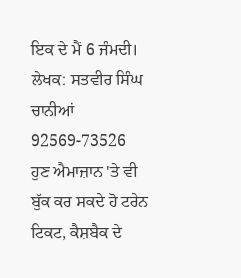ਇਕ ਦੇ ਮੈਂ 6 ਜੰਮਦੀ।
ਲੇਖਕ: ਸਤਵੀਰ ਸਿੰਘ ਚਾਨੀਆਂ
92569-73526
ਹੁਣ ਐਮਾਜ਼ਾਨ 'ਤੇ ਵੀ ਬੁੱਕ ਕਰ ਸਕਦੇ ਹੋ ਟਰੇਨ ਟਿਕਟ, ਕੈਸ਼ਬੈਕ ਦੇ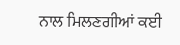ਨਾਲ ਮਿਲਣਗੀਆਂ ਕਈ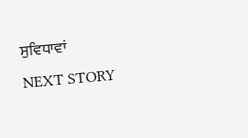ਸੁਵਿਧਾਵਾਂ
NEXT STORY